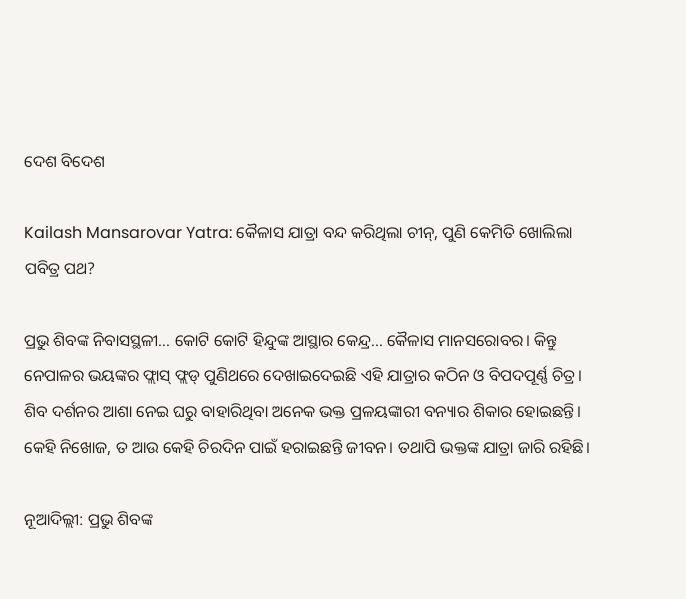ଦେଶ ବିଦେଶ

Kailash Mansarovar Yatra: କୈଳାସ ଯାତ୍ରା ବନ୍ଦ କରିଥିଲା ଚୀନ୍, ପୁଣି କେମିତି ଖୋଲିଲା ପବିତ୍ର ପଥ?

ପ୍ରଭୁ ଶିବଙ୍କ ନିବାସସ୍ଥଳୀ... କୋଟି କୋଟି ହିନ୍ଦୁଙ୍କ ଆସ୍ଥାର କେନ୍ଦ୍ର... କୈଳାସ ମାନସରୋବର। କିନ୍ତୁ ନେପାଳର ଭୟଙ୍କର ଫ୍ଲାସ୍ ଫ୍ଲଡ୍ ପୁଣିଥରେ ଦେଖାଇଦେଇଛି ଏହି ଯାତ୍ରାର କଠିନ ଓ ବିପଦପୂର୍ଣ୍ଣ ଚିତ୍ର। ଶିବ ଦର୍ଶନର ଆଶା ନେଇ ଘରୁ ବାହାରିଥିବା ଅନେକ ଭକ୍ତ ପ୍ରଳୟଙ୍କାରୀ ବନ୍ୟାର ଶିକାର ହୋଇଛନ୍ତି। କେହି ନିଖୋଜ, ତ ଆଉ କେହି ଚିରଦିନ ପାଇଁ ହରାଇଛନ୍ତି ଜୀବନ। ତଥାପି ଭକ୍ତଙ୍କ ଯାତ୍ରା ଜାରି ରହିଛି।

ନୂଆଦିଲ୍ଲୀ: ପ୍ରଭୁ ଶିବଙ୍କ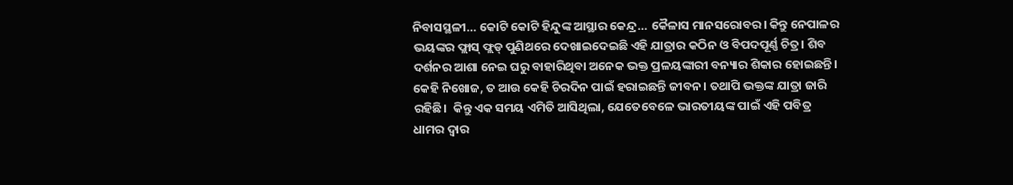ନିବାସସ୍ଥଳୀ… କୋଟି କୋଟି ହିନ୍ଦୁଙ୍କ ଆସ୍ଥାର କେନ୍ଦ୍ର… କୈଳାସ ମାନସରୋବର। କିନ୍ତୁ ନେପାଳର ଭୟଙ୍କର ଫ୍ଲାସ୍ ଫ୍ଲଡ୍ ପୁଣିଥରେ ଦେଖାଇଦେଇଛି ଏହି ଯାତ୍ରାର କଠିନ ଓ ବିପଦପୂର୍ଣ୍ଣ ଚିତ୍ର। ଶିବ ଦର୍ଶନର ଆଶା ନେଇ ଘରୁ ବାହାରିଥିବା ଅନେକ ଭକ୍ତ ପ୍ରଳୟଙ୍କାରୀ ବନ୍ୟାର ଶିକାର ହୋଇଛନ୍ତି। କେହି ନିଖୋଜ, ତ ଆଉ କେହି ଚିରଦିନ ପାଇଁ ହରାଇଛନ୍ତି ଜୀବନ। ତଥାପି ଭକ୍ତଙ୍କ ଯାତ୍ରା ଜାରି ରହିଛି।  କିନ୍ତୁ ଏକ ସମୟ ଏମିତି ଆସିଥିଲା, ଯେତେବେଳେ ଭାରତୀୟଙ୍କ ପାଇଁ ଏହି ପବିତ୍ର ଧାମର ଦ୍ୱାର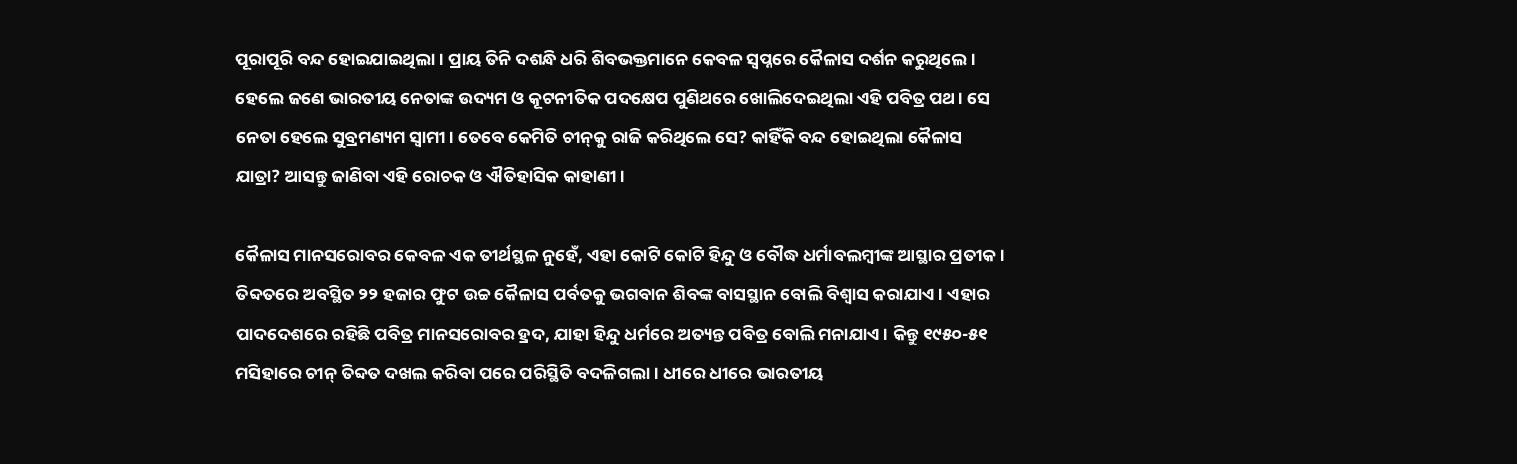ପୂରାପୂରି ବନ୍ଦ ହୋଇଯାଇଥିଲା। ପ୍ରାୟ ତିନି ଦଶନ୍ଧି ଧରି ଶିବଭକ୍ତମାନେ କେବଳ ସ୍ୱପ୍ନରେ କୈଳାସ ଦର୍ଶନ କରୁଥିଲେ। ହେଲେ ଜଣେ ଭାରତୀୟ ନେତାଙ୍କ ଉଦ୍ୟମ ଓ କୂଟନୀତିକ ପଦକ୍ଷେପ ପୁଣିଥରେ ଖୋଲିଦେଇଥିଲା ଏହି ପବିତ୍ର ପଥ। ସେ ନେତା ହେଲେ ସୁବ୍ରମଣ୍ୟମ ସ୍ୱାମୀ। ତେବେ କେମିତି ଚୀନ୍‌କୁ ରାଜି କରିଥିଲେ ସେ? କାହିଁକି ବନ୍ଦ ହୋଇଥିଲା କୈଳାସ ଯାତ୍ରା? ଆସନ୍ତୁ ଜାଣିବା ଏହି ରୋଚକ ଓ ଐତିହାସିକ କାହାଣୀ।

କୈଳାସ ମାନସରୋବର କେବଳ ଏକ ତୀର୍ଥସ୍ଥଳ ନୁହେଁ, ଏହା କୋଟି କୋଟି ହିନ୍ଦୁ ଓ ବୌଦ୍ଧ ଧର୍ମାବଲମ୍ବୀଙ୍କ ଆସ୍ଥାର ପ୍ରତୀକ। ତିବ୍ଦତରେ ଅବସ୍ଥିତ ୨୨ ହଜାର ଫୁଟ ଉଚ୍ଚ କୈଳାସ ପର୍ବତକୁ ଭଗବାନ ଶିବଙ୍କ ବାସସ୍ଥାନ ବୋଲି ବିଶ୍ୱାସ କରାଯାଏ। ଏହାର ପାଦଦେଶରେ ରହିଛି ପବିତ୍ର ମାନସରୋବର ହ୍ରଦ, ଯାହା ହିନ୍ଦୁ ଧର୍ମରେ ଅତ୍ୟନ୍ତ ପବିତ୍ର ବୋଲି ମନାଯାଏ। କିନ୍ତୁ ୧୯୫୦-୫୧ ମସିହାରେ ଚୀନ୍ ତିବ୍ଦତ ଦଖଲ କରିବା ପରେ ପରିସ୍ଥିତି ବଦଳିଗଲା। ଧୀରେ ଧୀରେ ଭାରତୀୟ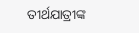ତୀର୍ଥଯାତ୍ରୀଙ୍କ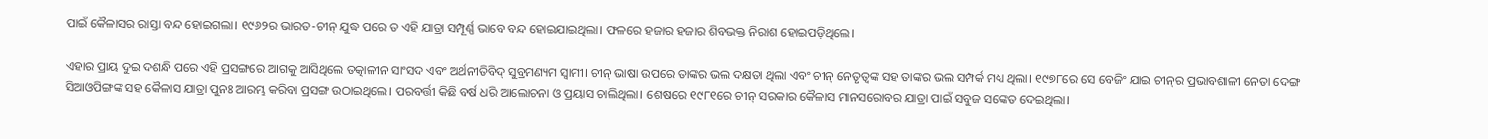ପାଇଁ କୈଳାସର ରାସ୍ତା ବନ୍ଦ ହୋଇଗଲା। ୧୯୬୨ର ଭାରତ-ଚୀନ୍ ଯୁଦ୍ଧ ପରେ ତ ଏହି ଯାତ୍ରା ସମ୍ପୂର୍ଣ୍ଣ ଭାବେ ବନ୍ଦ ହୋଇଯାଇଥିଲା। ଫଳରେ ହଜାର ହଜାର ଶିବଭକ୍ତ ନିରାଶ ହୋଇପଡ଼ିଥିଲେ।

ଏହାର ପ୍ରାୟ ଦୁଇ ଦଶନ୍ଧି ପରେ ଏହି ପ୍ରସଙ୍ଗରେ ଆଗକୁ ଆସିଥିଲେ ତତ୍କାଳୀନ ସାଂସଦ ଏବଂ ଅର୍ଥନୀତିବିଦ୍ ସୁବ୍ରମଣ୍ୟମ ସ୍ୱାମୀ। ଚୀନ୍ ଭାଷା ଉପରେ ତାଙ୍କର ଭଲ ଦକ୍ଷତା ଥିଲା ଏବଂ ଚୀନ୍ ନେତୃତ୍ୱଙ୍କ ସହ ତାଙ୍କର ଭଲ ସମ୍ପର୍କ ମଧ୍ୟ ଥିଲା। ୧୯୭୮ରେ ସେ ବେଜିଂ ଯାଇ ଚୀନ୍‌ର ପ୍ରଭାବଶାଳୀ ନେତା ଦେଙ୍ଗ ସିଆଓପିଙ୍ଗଙ୍କ ସହ କୈଳାସ ଯାତ୍ରା ପୁନଃ ଆରମ୍ଭ କରିବା ପ୍ରସଙ୍ଗ ଉଠାଇଥିଲେ। ପରବର୍ତ୍ତୀ କିଛି ବର୍ଷ ଧରି ଆଲୋଚନା ଓ ପ୍ରୟାସ ଚାଲିଥିଲା। ଶେଷରେ ୧୯୮୧ରେ ଚୀନ୍ ସରକାର କୈଳାସ ମାନସରୋବର ଯାତ୍ରା ପାଇଁ ସବୁଜ ସଙ୍କେତ ଦେଇଥିଲା।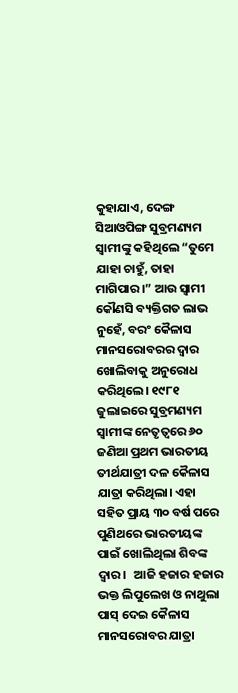କୁହାଯାଏ, ଦେଙ୍ଗ ସିଆଓପିଙ୍ଗ ସୁବ୍ରମଣ୍ୟମ ସ୍ୱାମୀଙ୍କୁ କହିଥିଲେ “ତୁମେ ଯାହା ଚାହୁଁ, ତାହା ମାଗିପାର।” ଆଉ ସ୍ୱାମୀ କୌଣସି ବ୍ୟକ୍ତିଗତ ଲାଭ ନୁହେଁ, ବରଂ କୈଳାସ ମାନସରୋବରର ଦ୍ୱାର ଖୋଲିବାକୁ ଅନୁରୋଧ କରିଥିଲେ। ୧୯୮୧ ଜୁଲାଇରେ ସୁବ୍ରମଣ୍ୟମ ସ୍ୱାମୀଙ୍କ ନେତୃତ୍ୱରେ ୬୦ ଜଣିଆ ପ୍ରଥମ ଭାରତୀୟ ତୀର୍ଥଯାତ୍ରୀ ଦଳ କୈଳାସ ଯାତ୍ରା କରିଥିଲା। ଏହା ସହିତ ପ୍ରାୟ ୩୦ ବର୍ଷ ପରେ ପୁଣିଥରେ ଭାରତୀୟଙ୍କ ପାଇଁ ଖୋଲିଥିଲା ଶିବଙ୍କ ଦ୍ୱାର।   ଆଜି ହଜାର ହଜାର ଭକ୍ତ ଲିପୁଲେଖ ଓ ନାଥୁଲା ପାସ୍ ଦେଇ କୈଳାସ ମାନସରୋବର ଯାତ୍ରା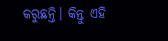କରୁଛନ୍ତି। କିନ୍ତୁ ଏହି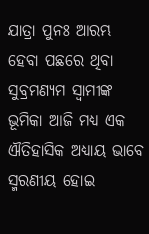ଯାତ୍ରା ପୁନଃ ଆରମ୍ଭ ହେବା ପଛରେ ଥିବା ସୁବ୍ରମଣ୍ୟମ ସ୍ୱାମୀଙ୍କ ଭୂମିକା ଆଜି ମଧ୍ୟ ଏକ ଐତିହାସିକ ଅଧ୍ୟାୟ ଭାବେ ସ୍ମରଣୀୟ ହୋଇ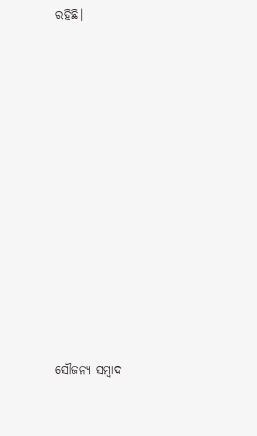ରହିଛି।













ସୌଜନ୍ୟ ସମ୍ବାଦ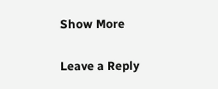Show More

Leave a Reply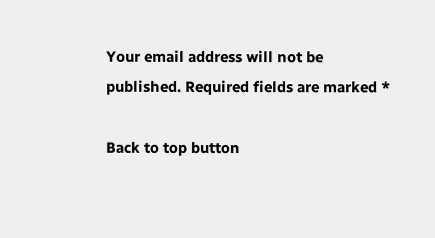Your email address will not be published. Required fields are marked *

Back to top button